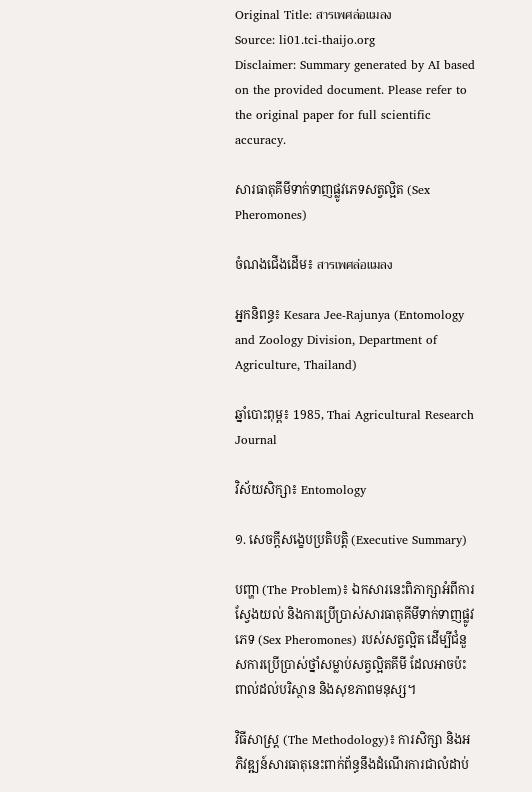Original Title: สารเพศล่อแมลง
Source: li01.tci-thaijo.org
Disclaimer: Summary generated by AI based on the provided document. Please refer to the original paper for full scientific accuracy.

សារធាតុគីមីទាក់ទាញផ្លូវភេទសត្វល្អិត (Sex Pheromones)

ចំណងជើងដើម៖ สารเพศล่อแมลง

អ្នកនិពន្ធ៖ Kesara Jee-Rajunya (Entomology and Zoology Division, Department of Agriculture, Thailand)

ឆ្នាំបោះពុម្ព៖ 1985, Thai Agricultural Research Journal

វិស័យសិក្សា៖ Entomology

១. សេចក្តីសង្ខេបប្រតិបត្តិ (Executive Summary)

បញ្ហា (The Problem)៖ ឯកសារនេះពិភាក្សាអំពីការស្វែងយល់ និងការប្រើប្រាស់សារធាតុគីមីទាក់ទាញផ្លូវភេទ (Sex Pheromones) របស់សត្វល្អិត ដើម្បីជំនួសការប្រើប្រាស់ថ្នាំសម្លាប់សត្វល្អិតគីមី ដែលអាចប៉ះពាល់ដល់បរិស្ថាន និងសុខភាពមនុស្ស។

វិធីសាស្ត្រ (The Methodology)៖ ការសិក្សា និងអភិវឌ្ឍន៍សារធាតុនេះពាក់ព័ន្ធនឹងដំណើរការជាលំដាប់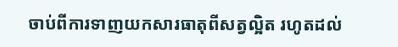ចាប់ពីការទាញយកសារធាតុពីសត្វល្អិត រហូតដល់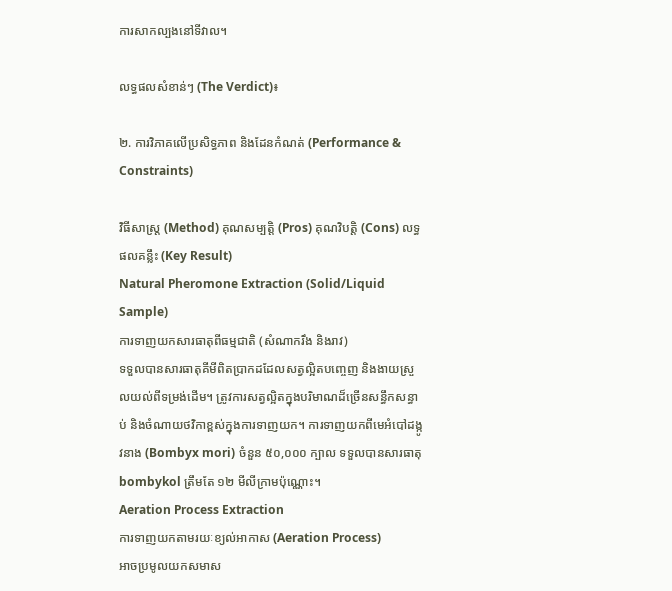ការសាកល្បងនៅទីវាល។

លទ្ធផលសំខាន់ៗ (The Verdict)៖

២. ការវិភាគលើប្រសិទ្ធភាព និងដែនកំណត់ (Performance & Constraints)

វិធីសាស្ត្រ (Method) គុណសម្បត្តិ (Pros) គុណវិបត្តិ (Cons) លទ្ធផលគន្លឹះ (Key Result)
Natural Pheromone Extraction (Solid/Liquid Sample)
ការទាញយកសារធាតុពីធម្មជាតិ (សំណាករឹង និងរាវ)
ទទួលបានសារធាតុគីមីពិតប្រាកដដែលសត្វល្អិតបញ្ចេញ និងងាយស្រួលយល់ពីទម្រង់ដើម។ ត្រូវការសត្វល្អិតក្នុងបរិមាណដ៏ច្រើនសន្ធឹកសន្ធាប់ និងចំណាយថវិកាខ្ពស់ក្នុងការទាញយក។ ការទាញយកពីមេអំបៅដង្កូវនាង (Bombyx mori) ចំនួន ៥០,០០០ ក្បាល ទទួលបានសារធាតុ bombykol ត្រឹមតែ ១២ មីលីក្រាមប៉ុណ្ណោះ។
Aeration Process Extraction
ការទាញយកតាមរយៈខ្យល់អាកាស (Aeration Process)
អាចប្រមូលយកសមាស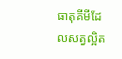ធាតុគីមីដែលសត្វល្អិត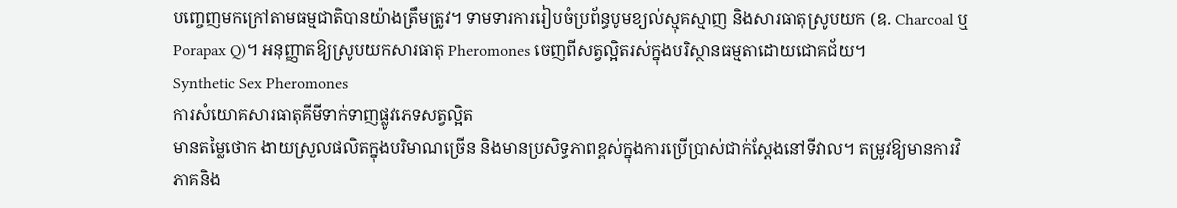បញ្ចេញមកក្រៅតាមធម្មជាតិបានយ៉ាងត្រឹមត្រូវ។ ទាមទារការរៀបចំប្រព័ន្ធបូមខ្យល់ស្មុគស្មាញ និងសារធាតុស្រូបយក (ឧ. Charcoal ឬ Porapax Q)។ អនុញ្ញាតឱ្យស្រូបយកសារធាតុ Pheromones ចេញពីសត្វល្អិតរស់ក្នុងបរិស្ថានធម្មតាដោយជោគជ័យ។
Synthetic Sex Pheromones
ការសំយោគសារធាតុគីមីទាក់ទាញផ្លូវភេទសត្វល្អិត
មានតម្លៃថោក ងាយស្រួលផលិតក្នុងបរិមាណច្រើន និងមានប្រសិទ្ធភាពខ្ពស់ក្នុងការប្រើប្រាស់ជាក់ស្តែងនៅទីវាល។ តម្រូវឱ្យមានការវិភាគនិង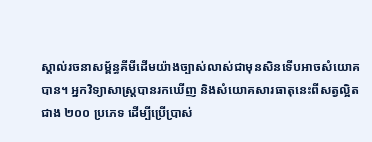ស្គាល់រចនាសម្ព័ន្ធគីមីដើមយ៉ាងច្បាស់លាស់ជាមុនសិនទើបអាចសំយោគបាន។ អ្នកវិទ្យាសាស្ត្របានរកឃើញ និងសំយោគសារធាតុនេះពីសត្វល្អិតជាង ២០០ ប្រភេទ ដើម្បីប្រើប្រាស់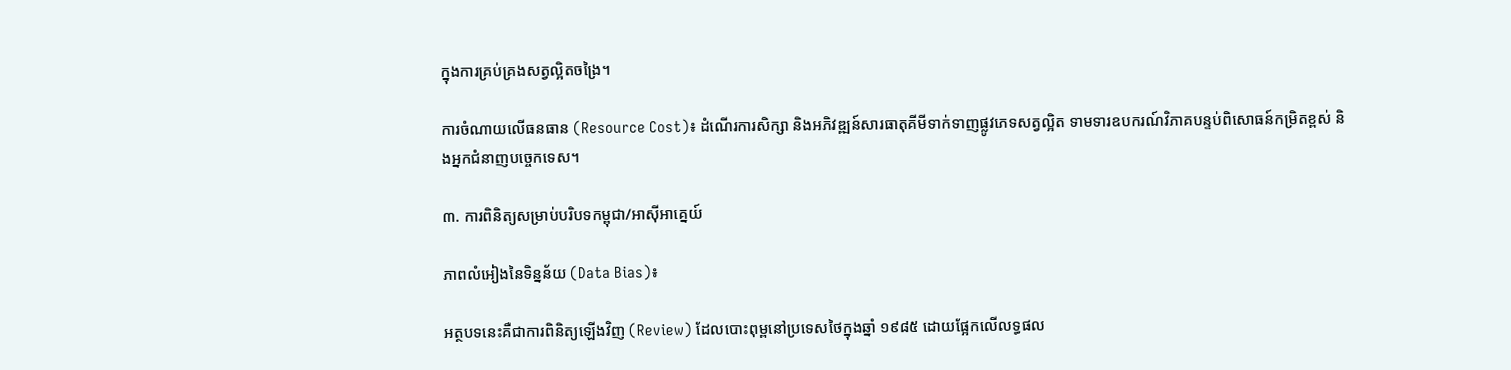ក្នុងការគ្រប់គ្រងសត្វល្អិតចង្រៃ។

ការចំណាយលើធនធាន (Resource Cost)៖ ដំណើរការសិក្សា និងអភិវឌ្ឍន៍សារធាតុគីមីទាក់ទាញផ្លូវភេទសត្វល្អិត ទាមទារឧបករណ៍វិភាគបន្ទប់ពិសោធន៍កម្រិតខ្ពស់ និងអ្នកជំនាញបច្ចេកទេស។

៣. ការពិនិត្យសម្រាប់បរិបទកម្ពុជា/អាស៊ីអាគ្នេយ៍

ភាពលំអៀងនៃទិន្នន័យ (Data Bias)៖

អត្ថបទនេះគឺជាការពិនិត្យឡើងវិញ (Review) ដែលបោះពុម្ពនៅប្រទេសថៃក្នុងឆ្នាំ ១៩៨៥ ដោយផ្អែកលើលទ្ធផល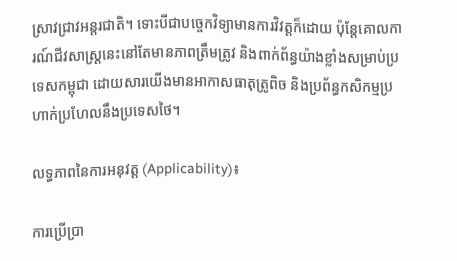ស្រាវជ្រាវអន្តរជាតិ។ ទោះបីជាបច្ចេកវិទ្យាមានការវិវត្តក៏ដោយ ប៉ុន្តែគោលការណ៍ជីវសាស្ត្រនេះនៅតែមានភាពត្រឹមត្រូវ និងពាក់ព័ន្ធយ៉ាងខ្លាំងសម្រាប់ប្រទេសកម្ពុជា ដោយសារយើងមានអាកាសធាតុត្រូពិច និងប្រព័ន្ធកសិកម្មប្រហាក់ប្រហែលនឹងប្រទេសថៃ។

លទ្ធភាពនៃការអនុវត្ត (Applicability)៖

ការប្រើប្រា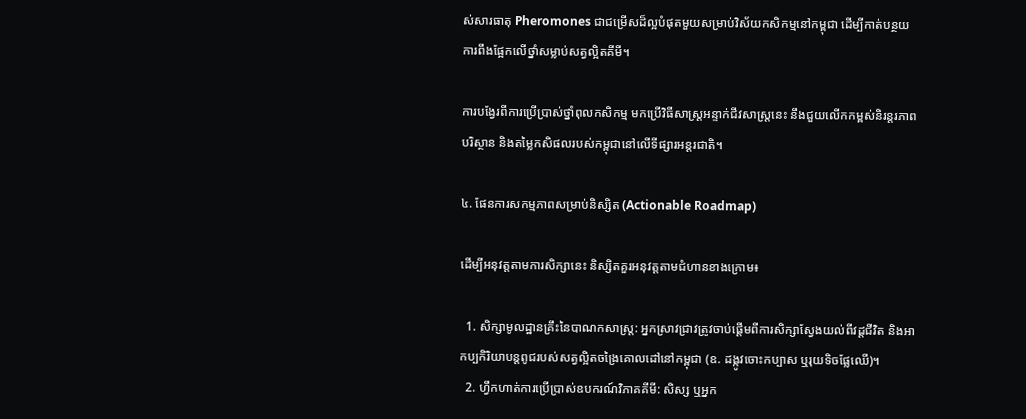ស់សារធាតុ Pheromones ជាជម្រើសដ៏ល្អបំផុតមួយសម្រាប់វិស័យកសិកម្មនៅកម្ពុជា ដើម្បីកាត់បន្ថយការពឹងផ្អែកលើថ្នាំសម្លាប់សត្វល្អិតគីមី។

ការបង្វែរពីការប្រើប្រាស់ថ្នាំពុលកសិកម្ម មកប្រើវិធីសាស្ត្រអន្ទាក់ជីវសាស្ត្រនេះ នឹងជួយលើកកម្ពស់និរន្តរភាពបរិស្ថាន និងតម្លៃកសិផលរបស់កម្ពុជានៅលើទីផ្សារអន្តរជាតិ។

៤. ផែនការសកម្មភាពសម្រាប់និស្សិត (Actionable Roadmap)

ដើម្បីអនុវត្តតាមការសិក្សានេះ និស្សិតគួរអនុវត្តតាមជំហានខាងក្រោម៖

  1. សិក្សាមូលដ្ឋានគ្រឹះនៃបាណកសាស្ត្រ: អ្នកស្រាវជ្រាវត្រូវចាប់ផ្តើមពីការសិក្សាស្វែងយល់ពីវដ្តជីវិត និងអាកប្បកិរិយាបន្តពូជរបស់សត្វល្អិតចង្រៃគោលដៅនៅកម្ពុជា (ឧ. ដង្កូវចោះកប្បាស ឬរុយទិចផ្លែឈើ)។
  2. ហ្វឹកហាត់ការប្រើប្រាស់ឧបករណ៍វិភាគគីមី: សិស្ស ឬអ្នក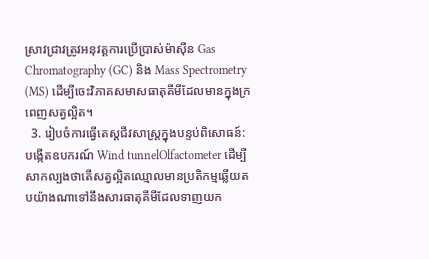ស្រាវជ្រាវត្រូវអនុវត្តការប្រើប្រាស់ម៉ាស៊ីន Gas Chromatography (GC) និង Mass Spectrometry (MS) ដើម្បីចេះវិភាគសមាសធាតុគីមីដែលមានក្នុងក្រពេញសត្វល្អិត។
  3. រៀបចំការធ្វើតេស្តជីវសាស្ត្រក្នុងបន្ទប់ពិសោធន៍: បង្កើតឧបករណ៍ Wind tunnelOlfactometer ដើម្បីសាកល្បងថាតើសត្វល្អិតឈ្មោលមានប្រតិកម្មឆ្លើយតបយ៉ាងណាទៅនឹងសារធាតុគីមីដែលទាញយក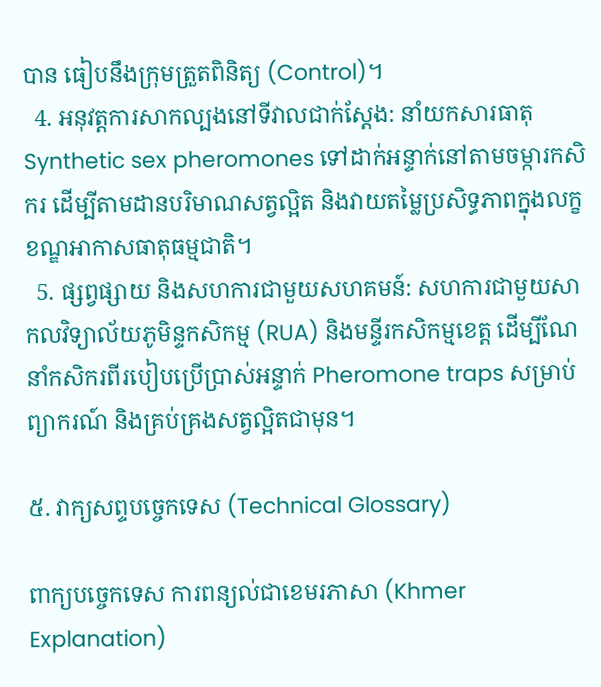បាន ធៀបនឹងក្រុមត្រួតពិនិត្យ (Control)។
  4. អនុវត្តការសាកល្បងនៅទីវាលជាក់ស្តែង: នាំយកសារធាតុ Synthetic sex pheromones ទៅដាក់អន្ទាក់នៅតាមចម្ការកសិករ ដើម្បីតាមដានបរិមាណសត្វល្អិត និងវាយតម្លៃប្រសិទ្ធភាពក្នុងលក្ខខណ្ឌអាកាសធាតុធម្មជាតិ។
  5. ផ្សព្វផ្សាយ និងសហការជាមួយសហគមន៍: សហការជាមួយសាកលវិទ្យាល័យភូមិន្ទកសិកម្ម (RUA) និងមន្ទីរកសិកម្មខេត្ត ដើម្បីណែនាំកសិករពីរបៀបប្រើប្រាស់អន្ទាក់ Pheromone traps សម្រាប់ព្យាករណ៍ និងគ្រប់គ្រងសត្វល្អិតជាមុន។

៥. វាក្យសព្ទបច្ចេកទេស (Technical Glossary)

ពាក្យបច្ចេកទេស ការពន្យល់ជាខេមរភាសា (Khmer Explanation)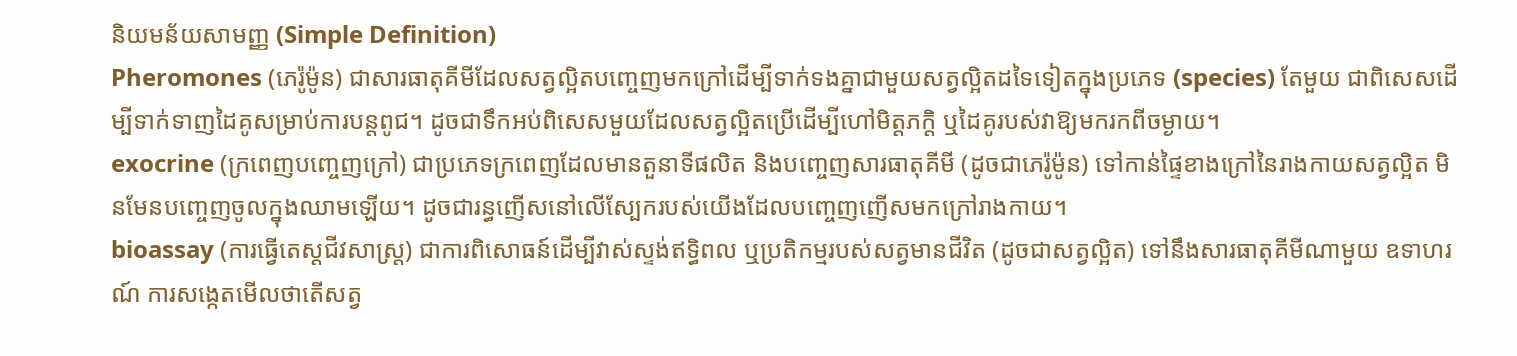និយមន័យសាមញ្ញ (Simple Definition)
Pheromones (ភេរ៉ូម៉ូន) ជាសារធាតុគីមីដែលសត្វល្អិតបញ្ចេញមកក្រៅដើម្បីទាក់ទងគ្នាជាមួយសត្វល្អិតដទៃទៀតក្នុងប្រភេទ (species) តែមួយ ជាពិសេសដើម្បីទាក់ទាញដៃគូសម្រាប់ការបន្តពូជ។ ដូចជាទឹកអប់ពិសេសមួយដែលសត្វល្អិតប្រើដើម្បីហៅមិត្តភក្តិ ឬដៃគូរបស់វាឱ្យមករកពីចម្ងាយ។
exocrine (ក្រពេញបញ្ចេញក្រៅ) ជាប្រភេទក្រពេញដែលមានតួនាទីផលិត និងបញ្ចេញសារធាតុគីមី (ដូចជាភេរ៉ូម៉ូន) ទៅកាន់ផ្ទៃខាងក្រៅនៃរាងកាយសត្វល្អិត មិនមែនបញ្ចេញចូលក្នុងឈាមឡើយ។ ដូចជារន្ធញើសនៅលើស្បែករបស់យើងដែលបញ្ចេញញើសមកក្រៅរាងកាយ។
bioassay (ការធ្វើតេស្តជីវសាស្ត្រ) ជាការពិសោធន៍ដើម្បីវាស់ស្ទង់ឥទ្ធិពល ឬប្រតិកម្មរបស់សត្វមានជីវិត (ដូចជាសត្វល្អិត) ទៅនឹងសារធាតុគីមីណាមួយ ឧទាហរណ៍ ការសង្កេតមើលថាតើសត្វ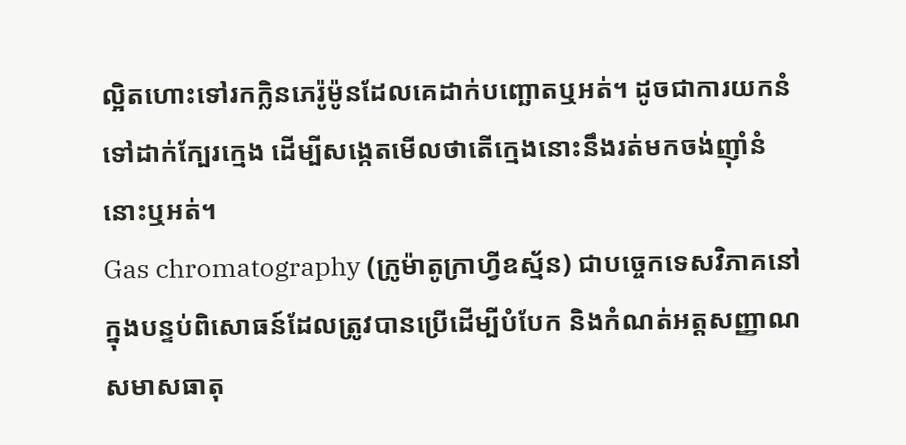ល្អិតហោះទៅរកក្លិនភេរ៉ូម៉ូនដែលគេដាក់បញ្ឆោតឬអត់។ ដូចជាការយកនំទៅដាក់ក្បែរក្មេង ដើម្បីសង្កេតមើលថាតើក្មេងនោះនឹងរត់មកចង់ញ៉ាំនំនោះឬអត់។
Gas chromatography (ក្រូម៉ាតូក្រាហ្វីឧស្ម័ន) ជាបច្ចេកទេសវិភាគនៅក្នុងបន្ទប់ពិសោធន៍ដែលត្រូវបានប្រើដើម្បីបំបែក និងកំណត់អត្តសញ្ញាណសមាសធាតុ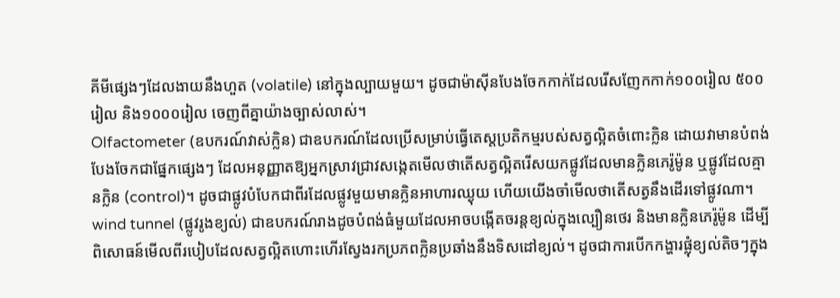គីមីផ្សេងៗដែលងាយនឹងហួត (volatile) នៅក្នុងល្បាយមួយ។ ដូចជាម៉ាស៊ីនបែងចែកកាក់ដែលរើសញែកកាក់១០០រៀល ៥០០រៀល និង១០០០រៀល ចេញពីគ្នាយ៉ាងច្បាស់លាស់។
Olfactometer (ឧបករណ៍វាស់ក្លិន) ជាឧបករណ៍ដែលប្រើសម្រាប់ធ្វើតេស្តប្រតិកម្មរបស់សត្វល្អិតចំពោះក្លិន ដោយវាមានបំពង់បែងចែកជាផ្នែកផ្សេងៗ ដែលអនុញ្ញាតឱ្យអ្នកស្រាវជ្រាវសង្កេតមើលថាតើសត្វល្អិតរើសយកផ្លូវដែលមានក្លិនភេរ៉ូម៉ូន ឬផ្លូវដែលគ្មានក្លិន (control)។ ដូចជាផ្លូវបំបែកជាពីរដែលផ្លូវមួយមានក្លិនអាហារឈ្ងុយ ហើយយើងចាំមើលថាតើសត្វនឹងដើរទៅផ្លូវណា។
wind tunnel (ផ្លូវរូងខ្យល់) ជាឧបករណ៍រាងដូចបំពង់ធំមួយដែលអាចបង្កើតចរន្តខ្យល់ក្នុងល្បឿនថេរ និងមានក្លិនភេរ៉ូម៉ូន ដើម្បីពិសោធន៍មើលពីរបៀបដែលសត្វល្អិតហោះហើរស្វែងរកប្រភពក្លិនប្រឆាំងនឹងទិសដៅខ្យល់។ ដូចជាការបើកកង្ហារផ្លុំខ្យល់តិចៗក្នុង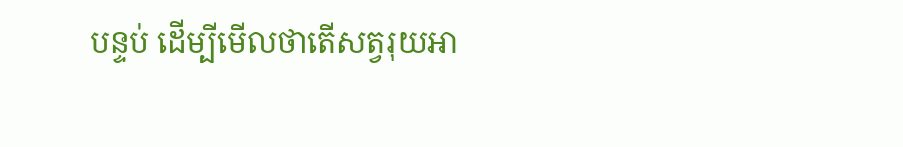បន្ទប់ ដើម្បីមើលថាតើសត្វរុយអា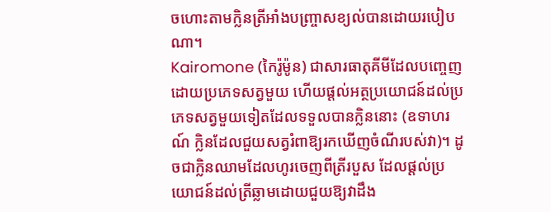ចហោះតាមក្លិនត្រីអាំងបញ្ច្រាសខ្យល់បានដោយរបៀបណា។
Kairomone (កៃរ៉ូម៉ូន) ជាសារធាតុគីមីដែលបញ្ចេញដោយប្រភេទសត្វមួយ ហើយផ្តល់អត្ថប្រយោជន៍ដល់ប្រភេទសត្វមួយទៀតដែលទទួលបានក្លិននោះ (ឧទាហរណ៍ ក្លិនដែលជួយសត្វរំពាឱ្យរកឃើញចំណីរបស់វា)។ ដូចជាក្លិនឈាមដែលហូរចេញពីត្រីរបួស ដែលផ្តល់ប្រយោជន៍ដល់ត្រីឆ្លាមដោយជួយឱ្យវាដឹង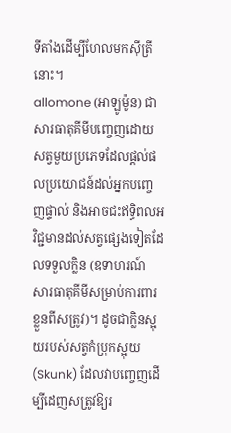ទីតាំងដើម្បីហែលមកស៊ីត្រីនោះ។
allomone (អាឡូម៉ូន) ជាសារធាតុគីមីបញ្ចេញដោយសត្វមួយប្រភេទដែលផ្តល់ផលប្រយោជន៍ដល់អ្នកបញ្ចេញផ្ទាល់ និងអាចជះឥទ្ធិពលអវិជ្ជមានដល់សត្វផ្សេងទៀតដែលទទួលក្លិន (ឧទាហរណ៍ សារធាតុគីមីសម្រាប់ការពារខ្លួនពីសត្រូវ)។ ដូចជាក្លិនស្អុយរបស់សត្វកំប្រុកស្អុយ (Skunk) ដែលវាបញ្ចេញដើម្បីដេញសត្រូវឱ្យរ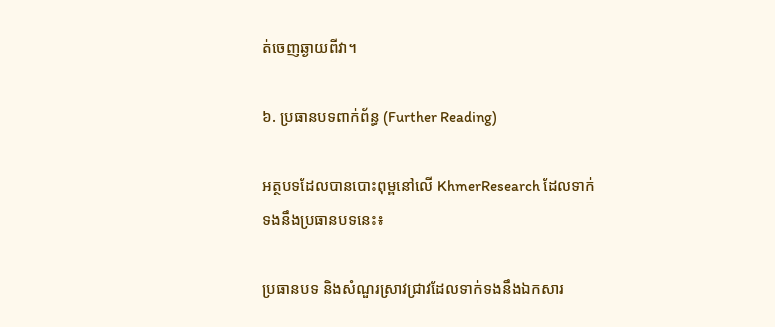ត់ចេញឆ្ងាយពីវា។

៦. ប្រធានបទពាក់ព័ន្ធ (Further Reading)

អត្ថបទដែលបានបោះពុម្ពនៅលើ KhmerResearch ដែលទាក់ទងនឹងប្រធានបទនេះ៖

ប្រធានបទ និងសំណួរស្រាវជ្រាវដែលទាក់ទងនឹងឯកសារ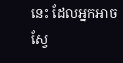នេះ ដែលអ្នកអាចស្វែ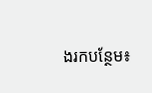ងរកបន្ថែម៖